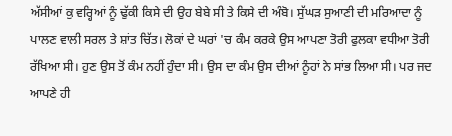ਅੱਸੀਆਂ ਕੁ ਵਰ੍ਹਿਆਂ ਨੂੰ ਢੁੱਕੀ ਕਿਸੇ ਦੀ ਉਹ ਬੇਬੇ ਸੀ ਤੇ ਕਿਸੇ ਦੀ ਅੰਬੋ। ਸੁੱਘੜ ਸੁਆਣੀ ਦੀ ਮਰਿਆਦਾ ਨੂੰ ਪਾਲਣ ਵਾਲੀ ਸਰਲ ਤੇ ਸ਼ਾਂਤ ਚਿੱਤ। ਲੋਕਾਂ ਦੇ ਘਰਾਂ 'ਚ ਕੰਮ ਕਰਕੇ ਉਸ ਆਪਣਾ ਤੋਰੀ ਫੁਲਕਾ ਵਧੀਆ ਤੋਰੀ ਰੱਖਿਆ ਸੀ। ਹੁਣ ਉਸ ਤੋਂ ਕੰਮ ਨਹੀਂ ਹੁੰਦਾ ਸੀ। ਉਸ ਦਾ ਕੰਮ ਉਸ ਦੀਆਂ ਨੂੰਹਾਂ ਨੇ ਸਾਂਭ ਲਿਆ ਸੀ। ਪਰ ਜਦ ਆਪਣੇ ਹੀ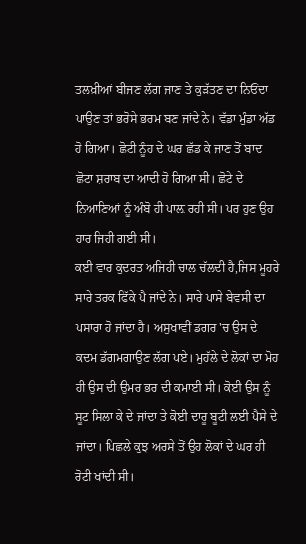ਤਲਖ਼ੀਆਂ ਬੀਜਣ ਲੱਗ ਜਾਣ ਤੇ ਕੁੜੱਤਣ ਦਾ ਨਿਓਂਦਾ ਪਾਉਣ ਤਾਂ ਭਰੋਸੇ ਭਰਮ ਬਣ ਜਾਂਦੇ ਨੇ। ਵੱਡਾ ਮੁੰਡਾ ਅੱਡ ਹੋ ਗਿਆ। ਛੋਟੀ ਨੂੰਹ ਦੇ ਘਰ ਛੱਡ ਕੇ ਜਾਣ ਤੋਂ ਬਾਦ ਛੋਟਾ ਸ਼ਰਾਬ ਦਾ ਆਦੀ ਹੋ ਗਿਆ ਸੀ। ਛੋਟੇ ਦੇ ਨਿਆਣਿਆਂ ਨੂੰ ਅੰਬੋ ਹੀ ਪਾਲ਼ ਰਹੀ ਸੀ। ਪਰ ਹੁਣ ਉਹ ਹਾਰ ਜਿਹੀ ਗਈ ਸੀ।
ਕਈ ਵਾਰ ਕੁਦਰਤ ਅਜਿਹੀ ਚਾਲ ਚੱਲਦੀ ਹੈ,ਜਿਸ ਮੂਹਰੇ ਸਾਰੇ ਤਰਕ ਫਿੱਕੇ ਪੈ ਜਾਂਦੇ ਨੇ। ਸਾਰੇ ਪਾਸੇ ਬੇਵਸੀ ਦਾ ਪਸਾਰਾ ਹੋ ਜਾਂਦਾ ਹੈ। ਅਸੁਖਾਵੀਂ ਡਗਰ 'ਚ ਉਸ ਦੇ ਕਦਮ ਡੱਗਮਗਾਉਣ ਲੱਗ ਪਏ। ਮੁਹੱਲੇ ਦੇ ਲੋਕਾਂ ਦਾ ਮੋਹ ਹੀ ਉਸ ਦੀ ਉਮਰ ਭਰ ਦੀ ਕਮਾਈ ਸੀ। ਕੋਈ ਉਸ ਨੂੰ ਸੂਟ ਸਿਲਾ ਕੇ ਦੇ ਜਾਂਦਾ ਤੇ ਕੋਈ ਦਾਰੂ ਬੂਟੀ ਲਈ ਪੈਸੇ ਦੇ ਜਾਂਦਾ। ਪਿਛਲੇ ਕੁਝ ਅਰਸੇ ਤੋਂ ਉਹ ਲੋਕਾਂ ਦੇ ਘਰ ਹੀ ਰੋਟੀ ਖਾਂਦੀ ਸੀ।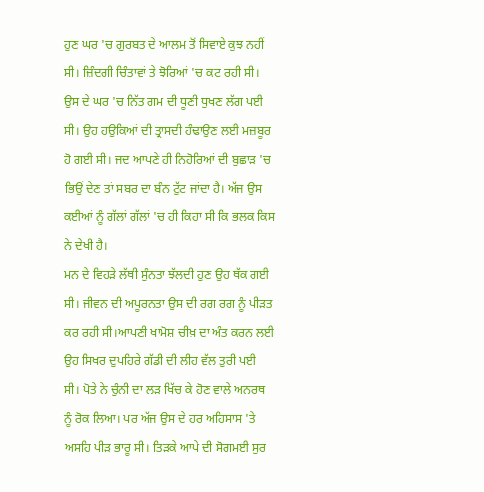ਹੁਣ ਘਰ 'ਚ ਗੁਰਬਤ ਦੇ ਆਲਮ ਤੋਂ ਸਿਵਾਏ ਕੁਝ ਨਹੀਂ ਸੀ। ਜ਼ਿੰਦਗੀ ਚਿੰਤਾਵਾਂ ਤੇ ਝੋਰਿਆਂ 'ਚ ਕਟ ਰਹੀ ਸੀ। ਉਸ ਦੇ ਘਰ 'ਚ ਨਿੱਤ ਗਮ ਦੀ ਧੂਣੀ ਧੁਖਣ ਲੱਗ ਪਈ ਸੀ। ਉਹ ਹਉਕਿਆਂ ਦੀ ਤ੍ਰਾਸਦੀ ਹੰਢਾਉਣ ਲਈ ਮਜ਼ਬੂਰ ਹੋ ਗਈ ਸੀ। ਜਦ ਆਪਣੇ ਹੀ ਨਿਹੋਰਿਆਂ ਦੀ ਬੁਛਾੜ 'ਚ ਭਿਉਂ ਦੇਣ ਤਾਂ ਸਬਰ ਦਾ ਬੰਨ ਟੁੱਟ ਜਾਂਦਾ ਹੈ। ਅੱਜ ਉਸ ਕਈਆਂ ਨੂੰ ਗੱਲਾਂ ਗੱਲਾਂ 'ਚ ਹੀ ਕਿਹਾ ਸੀ ਕਿ ਭਲਕ ਕਿਸ ਨੇ ਦੇਖੀ ਹੈ।
ਮਨ ਦੇ ਵਿਹੜੇ ਲੱਥੀ ਸੁੰਨਤਾ ਝੱਲਦੀ ਹੁਣ ਉਹ ਥੱਕ ਗਈ ਸੀ। ਜੀਵਨ ਦੀ ਅਪੂਰਨਤਾ ਉਸ ਦੀ ਰਗ ਰਗ ਨੂੰ ਪੀੜਤ ਕਰ ਰਹੀ ਸੀ।ਆਪਣੀ ਖਾਮੋਸ਼ ਚੀਖ਼ ਦਾ ਅੰਤ ਕਰਨ ਲਈ ਉਹ ਸਿਖਰ ਦੁਪਹਿਰੇ ਗੱਡੀ ਦੀ ਲੀਹ ਵੱਲ ਤੁਰੀ ਪਈ ਸੀ। ਪੋਤੇ ਨੇ ਚੁੰਨੀ ਦਾ ਲੜ ਖਿੱਚ ਕੇ ਹੋਣ ਵਾਲੇ ਅਨਰਥ ਨੂੰ ਰੋਕ ਲਿਆ। ਪਰ ਅੱਜ ਉਸ ਦੇ ਹਰ ਅਹਿਸਾਸ 'ਤੇ ਅਸਹਿ ਪੀੜ ਭਾਰੂ ਸੀ। ਤਿੜਕੇ ਆਪੇ ਦੀ ਸੋਗਮਈ ਸੁਰ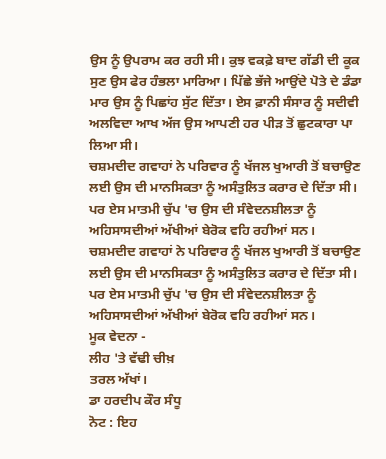ਉਸ ਨੂੰ ਉਪਰਾਮ ਕਰ ਰਹੀ ਸੀ। ਕੁਝ ਵਕਫ਼ੇ ਬਾਦ ਗੱਡੀ ਦੀ ਕੂਕ ਸੁਣ ਉਸ ਫੇਰ ਹੰਭਲਾ ਮਾਰਿਆ। ਪਿੱਛੇ ਭੱਜੇ ਆਉਂਦੇ ਪੋਤੇ ਦੇ ਡੰਡਾ ਮਾਰ ਉਸ ਨੂੰ ਪਿਛਾਂਹ ਸੁੱਟ ਦਿੱਤਾ। ਏਸ ਫ਼ਾਨੀ ਸੰਸਾਰ ਨੂੰ ਸਦੀਵੀ ਅਲਵਿਦਾ ਆਖ ਅੱਜ ਉਸ ਆਪਣੀ ਹਰ ਪੀੜ ਤੋਂ ਛੁਟਕਾਰਾ ਪਾ ਲਿਆ ਸੀ।
ਚਸ਼ਮਦੀਦ ਗਵਾਹਾਂ ਨੇ ਪਰਿਵਾਰ ਨੂੰ ਖੱਜਲ ਖੁਆਰੀ ਤੋਂ ਬਚਾਉਣ ਲਈ ਉਸ ਦੀ ਮਾਨਸਿਕਤਾ ਨੂੰ ਅਸੰਤੁਲਿਤ ਕਰਾਰ ਦੇ ਦਿੱਤਾ ਸੀ। ਪਰ ਏਸ ਮਾਤਮੀ ਚੁੱਪ 'ਚ ਉਸ ਦੀ ਸੰਵੇਦਨਸ਼ੀਲਤਾ ਨੂੰ ਅਹਿਸਾਸਦੀਆਂ ਅੱਖੀਆਂ ਬੇਰੋਕ ਵਹਿ ਰਹੀਆਂ ਸਨ।
ਚਸ਼ਮਦੀਦ ਗਵਾਹਾਂ ਨੇ ਪਰਿਵਾਰ ਨੂੰ ਖੱਜਲ ਖੁਆਰੀ ਤੋਂ ਬਚਾਉਣ ਲਈ ਉਸ ਦੀ ਮਾਨਸਿਕਤਾ ਨੂੰ ਅਸੰਤੁਲਿਤ ਕਰਾਰ ਦੇ ਦਿੱਤਾ ਸੀ। ਪਰ ਏਸ ਮਾਤਮੀ ਚੁੱਪ 'ਚ ਉਸ ਦੀ ਸੰਵੇਦਨਸ਼ੀਲਤਾ ਨੂੰ ਅਹਿਸਾਸਦੀਆਂ ਅੱਖੀਆਂ ਬੇਰੋਕ ਵਹਿ ਰਹੀਆਂ ਸਨ।
ਮੂਕ ਵੇਦਨਾ -
ਲੀਹ 'ਤੇ ਵੱਢੀ ਚੀਖ਼
ਤਰਲ ਅੱਖਾਂ।
ਡਾ ਹਰਦੀਪ ਕੌਰ ਸੰਧੂ
ਨੋਟ : ਇਹ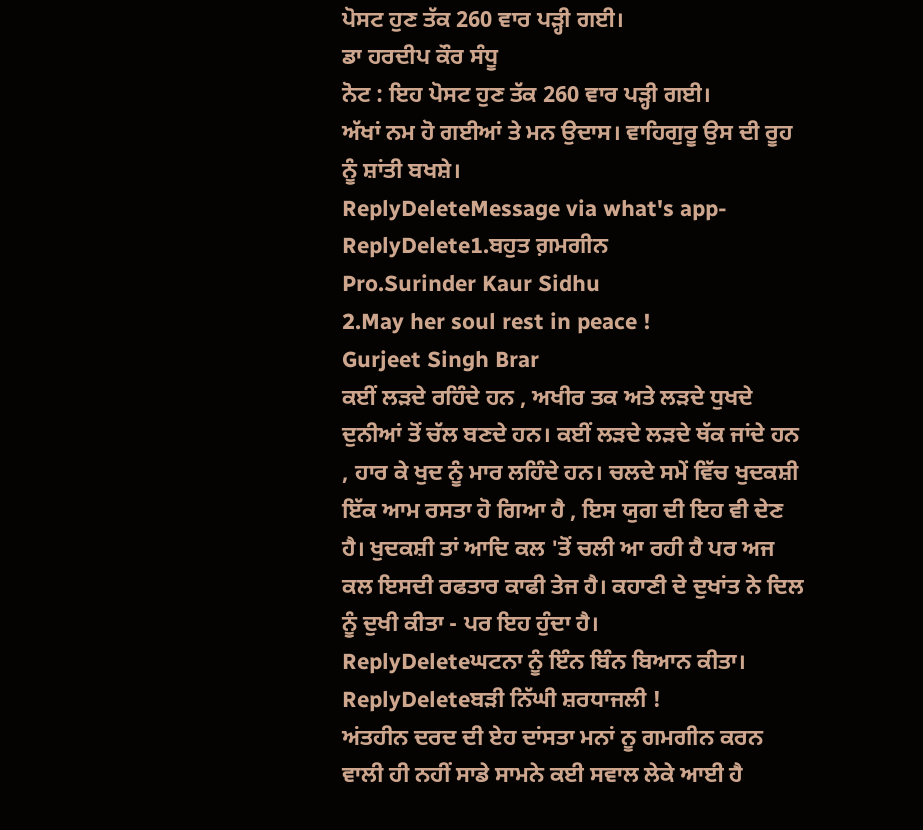ਪੋਸਟ ਹੁਣ ਤੱਕ 260 ਵਾਰ ਪੜ੍ਹੀ ਗਈ।
ਡਾ ਹਰਦੀਪ ਕੌਰ ਸੰਧੂ
ਨੋਟ : ਇਹ ਪੋਸਟ ਹੁਣ ਤੱਕ 260 ਵਾਰ ਪੜ੍ਹੀ ਗਈ।
ਅੱਖਾਂ ਨਮ ਹੋ ਗਈਆਂ ਤੇ ਮਨ ਉਦਾਸ। ਵਾਹਿਗੁਰੂ ਉਸ ਦੀ ਰੂਹ ਨੂੰ ਸ਼ਾਂਤੀ ਬਖਸ਼ੇ।
ReplyDeleteMessage via what's app-
ReplyDelete1.ਬਹੁਤ ਗ਼ਮਗੀਨ
Pro.Surinder Kaur Sidhu
2.May her soul rest in peace !
Gurjeet Singh Brar
ਕਈਂ ਲੜਦੇ ਰਹਿੰਦੇ ਹਨ , ਅਖੀਰ ਤਕ ਅਤੇ ਲੜਦੇ ਧੁਖਦੇ ਦੁਨੀਆਂ ਤੋਂ ਚੱਲ ਬਣਦੇ ਹਨ। ਕਈਂ ਲੜਦੇ ਲੜਦੇ ਥੱਕ ਜਾਂਦੇ ਹਨ , ਹਾਰ ਕੇ ਖੁਦ ਨੂੰ ਮਾਰ ਲਹਿੰਦੇ ਹਨ। ਚਲਦੇ ਸਮੇਂ ਵਿੱਚ ਖੁਦਕਸ਼ੀ ਇੱਕ ਆਮ ਰਸਤਾ ਹੋ ਗਿਆ ਹੈ , ਇਸ ਯੁਗ ਦੀ ਇਹ ਵੀ ਦੇਣ ਹੈ। ਖੁਦਕਸ਼ੀ ਤਾਂ ਆਦਿ ਕਲ 'ਤੋਂ ਚਲੀ ਆ ਰਹੀ ਹੈ ਪਰ ਅਜ ਕਲ ਇਸਦੀ ਰਫਤਾਰ ਕਾਫੀ ਤੇਜ ਹੈ। ਕਹਾਣੀ ਦੇ ਦੁਖਾਂਤ ਨੇ ਦਿਲ ਨੂੰ ਦੁਖੀ ਕੀਤਾ - ਪਰ ਇਹ ਹੁੰਦਾ ਹੈ।
ReplyDeleteਘਟਨਾ ਨੂੰ ਇੰਨ ਬਿੰਨ ਬਿਆਨ ਕੀਤਾ।
ReplyDeleteਬੜੀ ਨਿੱਘੀ ਸ਼ਰਧਾਜਲੀ !
ਅਂਤਹੀਨ ਦਰਦ ਦੀ ਏਹ ਦਾਂਸਤਾ ਮਨਾਂ ਨੂ ਗਮਗੀਨ ਕਰਨ ਵਾਲੀ ਹੀ ਨਹੀਂ ਸਾਡੇ ਸਾਮਨੇ ਕਈ ਸਵਾਲ ਲੇਕੇ ਆਈ ਹੈ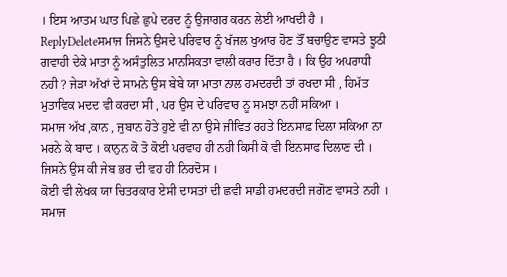। ਇਸ ਆਤਮ ਘਾਤ ਪਿਛੇ ਛੁਪੇ ਦਰਦ ਨੂੰ ਉਜਾਗਰ ਕਰਨ ਲੇਈ ਆਖਦੀ ਹੈ ।
ReplyDeleteਸਮਾਜ ਜਿਸਨੇ ਉਸਦੇ ਪਰਿਵਾਰ ਨੂੰ ਖੱਜਲ ਖੁਆਰ ਹੋਣ ਤੌਂ ਬਚਾਉਣ ਵਾਸਤੇ ਝੂਠੀ ਗਵਾਹੀ ਦੇਕੇ ਮਾਤਾ ਨੂੰ ਅਸੰਤੁਲਿਤ ਮਾਨਸਿਕਤਾ ਵਾਲੀ ਕਰਾਰ ਦਿੱਤਾ ਹੈ । ਕਿ ਉਹ ਅਪਰਾਧੀ ਨਹੀ ? ਜੇੜਾ ਅੱਖਾਂ ਦੇ ਸਾਮਨੇ ਉਸ ਬੇਬੇ ਯਾ ਮਾਤਾ ਨਾਲ ਹਮਦਰਦੀ ਤਾਂ ਰਖਦਾ ਸੀ , ਹਿਮੱਤ ਮੁਤਾਵਿਕ ਮਦਦ ਵੀ ਕਰਦਾ ਸੀ , ਪਰ ਉਸ ਦੇ ਪਰਿਵਾਰ ਨੂ ਸਮਝਾ ਨਹੀਂ ਸਕਿਆ ।
ਸਮਾਜ ਅੱਖ ,ਕਾਨ , ਜੁਬਾਨ ਹੋਤੇ ਹੁਏ ਵੀ ਨਾ ਉਸੇ ਜੀਵਿਤ ਰਹਤੇ ਇਨਸਾਫ਼ ਦਿਲਾ ਸਕਿਆ ਨਾ ਮਰਨੇ ਕੇ ਬਾਦ । ਕਾਨੁਨ ਕੋ ਤੋ ਕੋਈ ਪਰਵਾਹ ਹੀ ਨਹੀ ਕਿਸੀ ਕੋ ਵੀ ਇਨਸਾਫ ਦਿਲਾਣ ਦੀ । ਜਿਸਨੇ ਉਸ ਕੀ ਜੇਬ ਭਰ ਦੀ ਵਹ ਹੀ ਨਿਰਦੋਸ ।
ਕੋਈ ਵੀ ਲੇਖਕ ਯਾ ਚਿਤਰਕਾਰ ਏਸੀ ਦਾਸਤਾਂ ਦੀ ਛਵੀ ਸਾਡੀ ਹਮਦਰਦੀ ਜਗੋਣ ਵਾਸਤੇ ਨਹੀ । ਸਮਾਜ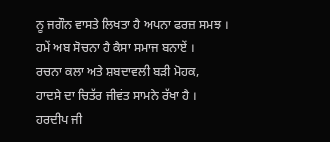ਨੂ ਜਗੌਨ ਵਾਸਤੇ ਲਿਖਤਾ ਹੈ ਅਪਨਾ ਫਰਜ਼ ਸਮਝ । ਹਮੇਂ ਅਬ ਸੋਚਨਾ ਹੈ ਕੈਸਾ ਸਮਾਜ ਬਨਾਏਂ ।
ਰਚਨਾ ਕਲਾ ਅਤੇ ਸ਼ਬਦਾਵਲੀ ਬੜੀ ਮੋਹਕ,
ਹਾਦਸੇ ਦਾ ਚਿਤੱਰ ਜੀਵਂਤ ਸਾਮਨੇ ਰੱਖਾ ਹੈ ।
ਹਰਦੀਪ ਜੀ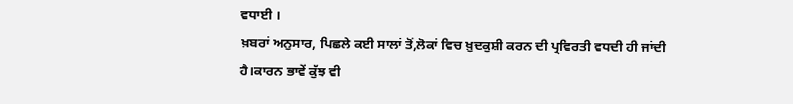ਵਧਾਈ ।
ਖ਼ਬਰਾਂ ਅਨੁਸਾਰ, ਪਿਛਲੇ ਕਈ ਸਾਲਾਂ ਤੋਂ,ਲੋਕਾਂ ਵਿਚ ਖ਼ੁਦਕੁਸ਼ੀ ਕਰਨ ਦੀ ਪ੍ਰਵਿਰਤੀ ਵਧਦੀ ਹੀ ਜਾਂਦੀ ਹੈ।ਕਾਰਨ ਭਾਵੇਂ ਕੁੱਝ ਵੀ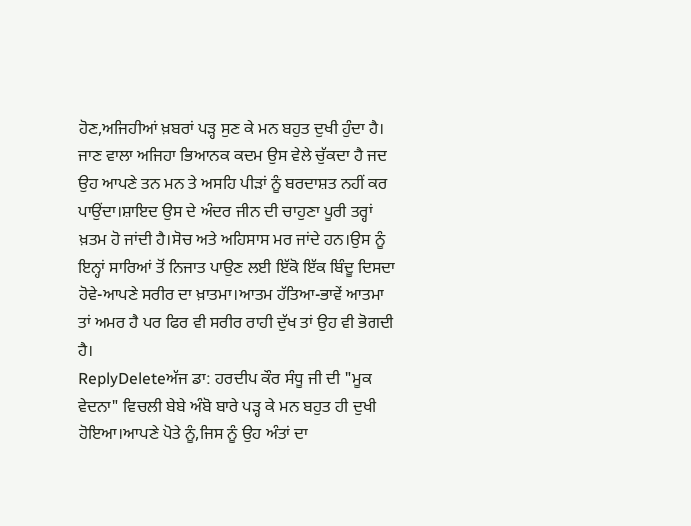ਹੋਣ,ਅਜਿਹੀਆਂ ਖ਼ਬਰਾਂ ਪੜ੍ਹ ਸੁਣ ਕੇ ਮਨ ਬਹੁਤ ਦੁਖੀ ਹੁੰਦਾ ਹੈ। ਜਾਣ ਵਾਲਾ ਅਜਿਹਾ ਭਿਆਨਕ ਕਦਮ ਉਸ ਵੇਲੇ ਚੁੱਕਦਾ ਹੈ ਜਦ ਉਹ ਆਪਣੇ ਤਨ ਮਨ ਤੇ ਅਸਹਿ ਪੀੜਾਂ ਨੂੰ ਬਰਦਾਸ਼ਤ ਨਹੀਂ ਕਰ ਪਾਉਂਦਾ।ਸ਼ਾਇਦ ਉਸ ਦੇ ਅੰਦਰ ਜੀਨ ਦੀ ਚਾਹੁਣਾ ਪੂਰੀ ਤਰ੍ਹਾਂ ਖ਼ਤਮ ਹੋ ਜਾਂਦੀ ਹੈ।ਸੋਚ ਅਤੇ ਅਹਿਸਾਸ ਮਰ ਜਾਂਦੇ ਹਨ।ਉਸ ਨੂੰ ਇਨ੍ਹਾਂ ਸਾਰਿਆਂ ਤੋਂ ਨਿਜਾਤ ਪਾਉਣ ਲਈ ਇੱਕੋ ਇੱਕ ਬਿੰਦੂ ਦਿਸਦਾ ਹੋਵੇ-ਆਪਣੇ ਸਰੀਰ ਦਾ ਖ਼ਾਤਮਾ।ਆਤਮ ਹੱਤਿਆ-ਭਾਵੇਂ ਆਤਮਾ ਤਾਂ ਅਮਰ ਹੈ ਪਰ ਫਿਰ ਵੀ ਸਰੀਰ ਰਾਹੀ ਦੁੱਖ ਤਾਂ ਉਹ ਵੀ ਭੋਗਦੀ ਹੈ।
ReplyDeleteਅੱਜ ਡਾ: ਹਰਦੀਪ ਕੌਰ ਸੰਧੂ ਜੀ ਦੀ "ਮੂਕ ਵੇਦਨਾ" ਵਿਚਲੀ ਬੇਬੇ ਅੰਬੋ ਬਾਰੇ ਪੜ੍ਹ ਕੇ ਮਨ ਬਹੁਤ ਹੀ ਦੁਖੀ ਹੋਇਆ।ਆਪਣੇ ਪੋਤੇ ਨੂੰ,ਜਿਸ ਨੂੰ ਉਹ ਅੰਤਾਂ ਦਾ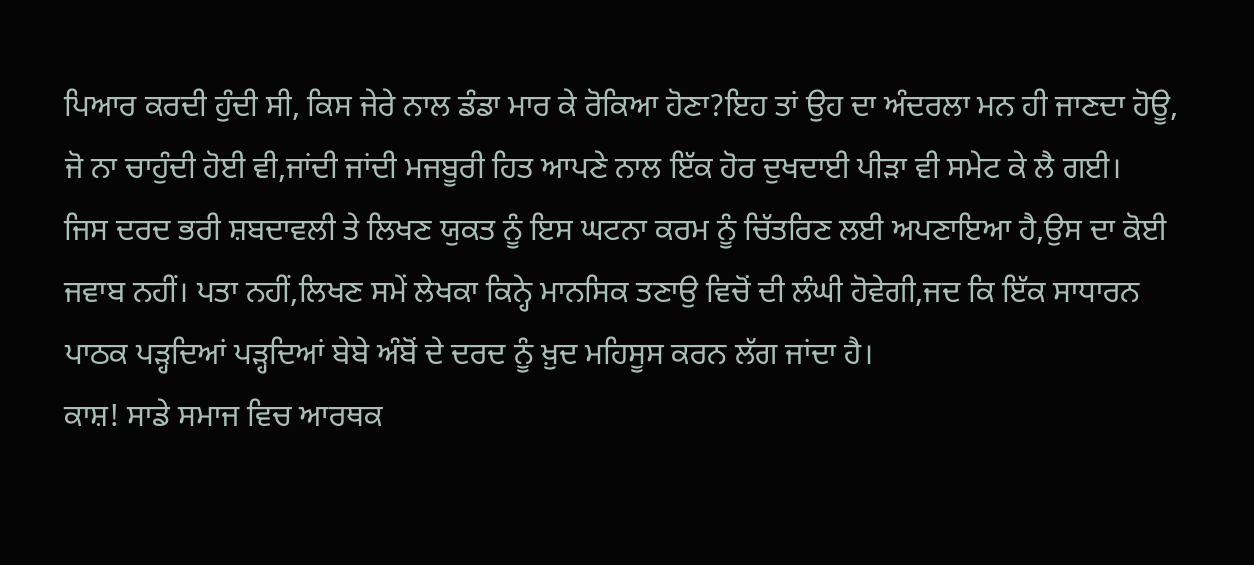ਪਿਆਰ ਕਰਦੀ ਹੁੰਦੀ ਸੀ, ਕਿਸ ਜੇਰੇ ਨਾਲ ਡੰਡਾ ਮਾਰ ਕੇ ਰੋਕਿਆ ਹੋਣਾ?ਇਹ ਤਾਂ ਉਹ ਦਾ ਅੰਦਰਲਾ ਮਨ ਹੀ ਜਾਣਦਾ ਹੋਊ, ਜੋ ਨਾ ਚਾਹੁੰਦੀ ਹੋਈ ਵੀ,ਜਾਂਦੀ ਜਾਂਦੀ ਮਜਬੂਰੀ ਹਿਤ ਆਪਣੇ ਨਾਲ ਇੱਕ ਹੋਰ ਦੁਖਦਾਈ ਪੀੜਾ ਵੀ ਸਮੇਟ ਕੇ ਲੈ ਗਈ।
ਜਿਸ ਦਰਦ ਭਰੀ ਸ਼ਬਦਾਵਲੀ ਤੇ ਲਿਖਣ ਯੁਕਤ ਨੂੰ ਇਸ ਘਟਨਾ ਕਰਮ ਨੂੰ ਚਿੱਤਰਿਣ ਲਈ ਅਪਣਾਇਆ ਹੈ,ਉਸ ਦਾ ਕੋਈ ਜਵਾਬ ਨਹੀਂ। ਪਤਾ ਨਹੀਂ,ਲਿਖਣ ਸਮੇਂ ਲੇਖਕਾ ਕਿਨ੍ਹੇ ਮਾਨਸਿਕ ਤਣਾਉ ਵਿਚੋਂ ਦੀ ਲੰਘੀ ਹੋਵੇਗੀ,ਜਦ ਕਿ ਇੱਕ ਸਾਧਾਰਨ ਪਾਠਕ ਪੜ੍ਹਦਿਆਂ ਪੜ੍ਹਦਿਆਂ ਬੇਬੇ ਅੰਬੋਂ ਦੇ ਦਰਦ ਨੂੰ ਖ਼ੁਦ ਮਹਿਸੂਸ ਕਰਨ ਲੱਗ ਜਾਂਦਾ ਹੈ।
ਕਾਸ਼! ਸਾਡੇ ਸਮਾਜ ਵਿਚ ਆਰਥਕ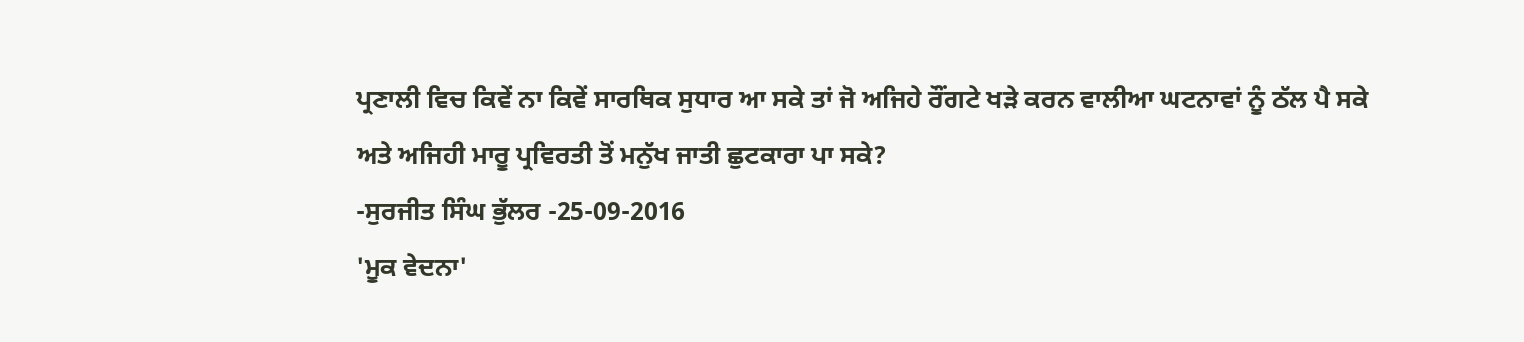ਪ੍ਰਣਾਲੀ ਵਿਚ ਕਿਵੇਂ ਨਾ ਕਿਵੇਂ ਸਾਰਥਿਕ ਸੁਧਾਰ ਆ ਸਕੇ ਤਾਂ ਜੋ ਅਜਿਹੇ ਰੌਂਗਟੇ ਖੜੇ ਕਰਨ ਵਾਲੀਆ ਘਟਨਾਵਾਂ ਨੂੰ ਠੱਲ ਪੈ ਸਕੇ ਅਤੇ ਅਜਿਹੀ ਮਾਰੂ ਪ੍ਰਵਿਰਤੀ ਤੋਂ ਮਨੁੱਖ ਜਾਤੀ ਛੁਟਕਾਰਾ ਪਾ ਸਕੇ?
-ਸੁਰਜੀਤ ਸਿੰਘ ਭੁੱਲਰ -25-09-2016
'ਮੂਕ ਵੇਦਨਾ'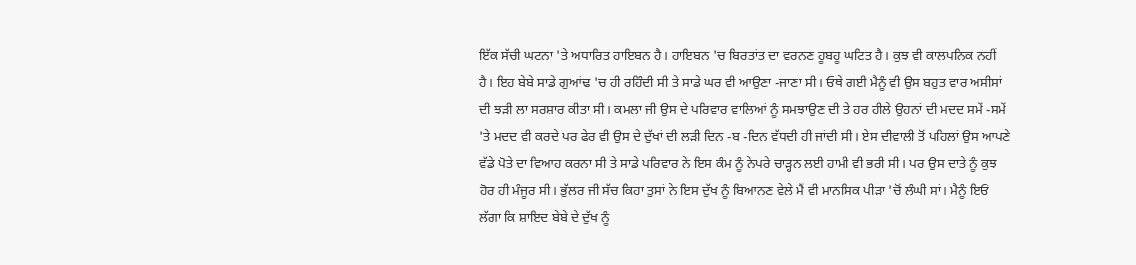ਇੱਕ ਸੱਚੀ ਘਟਨਾ 'ਤੇ ਅਧਾਰਿਤ ਹਾਇਬਨ ਹੈ। ਹਾਇਬਨ 'ਚ ਬਿਰਤਾਂਤ ਦਾ ਵਰਨਣ ਹੂਬਹੂ ਘਟਿਤ ਹੈ। ਕੁਝ ਵੀ ਕਾਲਪਨਿਕ ਨਹੀਂ ਹੈ। ਇਹ ਬੇਬੇ ਸਾਡੇ ਗੁਆਂਢ 'ਚ ਹੀ ਰਹਿੰਦੀ ਸੀ ਤੇ ਸਾਡੇ ਘਰ ਵੀ ਆਉਣਾ -ਜਾਣਾ ਸੀ। ਓਥੇ ਗਈ ਮੈਨੂੰ ਵੀ ਉਸ ਬਹੁਤ ਵਾਰ ਅਸੀਸਾਂ ਦੀ ਝੜੀ ਲਾ ਸਰਸ਼ਾਰ ਕੀਤਾ ਸੀ। ਕਮਲਾ ਜੀ ਉਸ ਦੇ ਪਰਿਵਾਰ ਵਾਲਿਆਂ ਨੂੰ ਸਮਝਾਉਣ ਦੀ ਤੇ ਹਰ ਹੀਲੇ ਉਹਨਾਂ ਦੀ ਮਦਦ ਸਮੇਂ -ਸਮੇਂ 'ਤੇ ਮਦਦ ਵੀ ਕਰਦੇ ਪਰ ਫੇਰ ਵੀ ਉਸ ਦੇ ਦੁੱਖਾਂ ਦੀ ਲੜੀ ਦਿਨ -ਬ -ਦਿਨ ਵੱਧਦੀ ਹੀ ਜਾਂਦੀ ਸੀ। ਏਸ ਦੀਵਾਲੀ ਤੋਂ ਪਹਿਲਾਂ ਉਸ ਆਪਣੇ ਵੱਡੇ ਪੋਤੇ ਦਾ ਵਿਆਹ ਕਰਨਾ ਸੀ ਤੇ ਸਾਡੇ ਪਰਿਵਾਰ ਨੇ ਇਸ ਕੰਮ ਨੂੰ ਨੇਪਰੇ ਚਾੜ੍ਹਨ ਲਈ ਹਾਮੀ ਵੀ ਭਰੀ ਸੀ। ਪਰ ਉਸ ਦਾਤੇ ਨੂੰ ਕੁਝ ਹੋਰ ਹੀ ਮੰਜੂਰ ਸੀ। ਭੁੱਲਰ ਜੀ ਸੱਚ ਕਿਹਾ ਤੁਸਾਂ ਨੇ ਇਸ ਦੁੱਖ ਨੂੰ ਬਿਆਨਣ ਵੇਲੇ ਮੈਂ ਵੀ ਮਾਨਸਿਕ ਪੀੜਾ 'ਚੋਂ ਲੰਘੀ ਸਾਂ। ਮੈਨੂੰ ਇਓਂ ਲੱਗਾ ਕਿ ਸ਼ਾਇਦ ਬੇਬੇ ਦੇ ਦੁੱਖ ਨੂੰ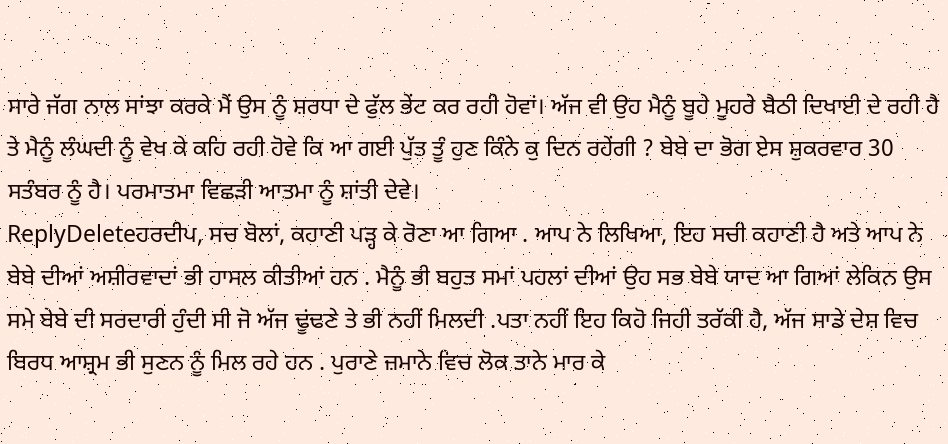ਸਾਰੇ ਜੱਗ ਨਾਲ ਸਾਂਝਾ ਕਰਕੇ ਮੈਂ ਉਸ ਨੂੰ ਸ਼ਰਧਾ ਦੇ ਫੁੱਲ ਭੇਂਟ ਕਰ ਰਹੀ ਹੋਵਾਂ। ਅੱਜ ਵੀ ਉਹ ਮੈਨੂੰ ਬੂਹੇ ਮੂਹਰੇ ਬੈਠੀ ਦਿਖਾਈ ਦੇ ਰਹੀ ਹੈ ਤੇ ਮੈਨੂੰ ਲੰਘਦੀ ਨੂੰ ਵੇਖ ਕੇ ਕਹਿ ਰਹੀ ਹੋਵੇ ਕਿ ਆ ਗਈ ਪੁੱਤ ਤੂੰ ਹੁਣ ਕਿੰਨੇ ਕੁ ਦਿਨ ਰਹੇਂਗੀ ? ਬੇਬੇ ਦਾ ਭੋਗ ਏਸ ਸ਼ੁਕਰਵਾਰ 30 ਸਤੰਬਰ ਨੂੰ ਹੈ। ਪਰਮਾਤਮਾ ਵਿਛੜੀ ਆਤਮਾ ਨੂੰ ਸ਼ਾਂਤੀ ਦੇਵੇ।
ReplyDeleteਹਰਦੀਪ, ਸਚ ਬੋਲਾਂ, ਕਹਾਣੀ ਪੜ੍ਹ ਕੇ ਰੋਣਾ ਆ ਗਿਆ . ਆਪ ਨੇ ਲਿਖਿਆ, ਇਹ ਸਚੀ ਕਹਾਣੀ ਹੈ ਅਤੇ ਆਪ ਨੇ ਬੇਬੇ ਦੀਆਂ ਅਸ਼ੀਰਵਾਦਾਂ ਭੀ ਹਾਸਲ ਕੀਤੀਆਂ ਹਨ . ਮੈਨੂੰ ਭੀ ਬਹੁਤ ਸਮਾਂ ਪਹਲਾਂ ਦੀਆਂ ਉਹ ਸਭ ਬੇਬੇ ਯਾਦ ਆ ਗਿਆਂ ਲੇਕਿਨ ਉਸ ਸਮੇ ਬੇਬੇ ਦੀ ਸਰਦਾਰੀ ਹੁੰਦੀ ਸੀ ਜੋ ਅੱਜ ਢੂਂਢਣੇ ਤੇ ਭੀ ਨਹੀਂ ਮਿਲਦੀ .ਪਤਾ ਨਹੀਂ ਇਹ ਕਿਹੋ ਜਿਹੀ ਤਰੱਕੀ ਹੈ, ਅੱਜ ਸਾਡੇ ਦੇਸ਼ ਵਿਚ ਬਿਰਧ ਆਸ਼੍ਰਮ ਭੀ ਸੁਣਨ ਨੂੰ ਮਿਲ ਰਹੇ ਹਨ . ਪੁਰਾਣੇ ਜ਼ਮਾਨੇ ਵਿਚ ਲੋਕ ਤਾਨੇ ਮਾਰ ਕੇ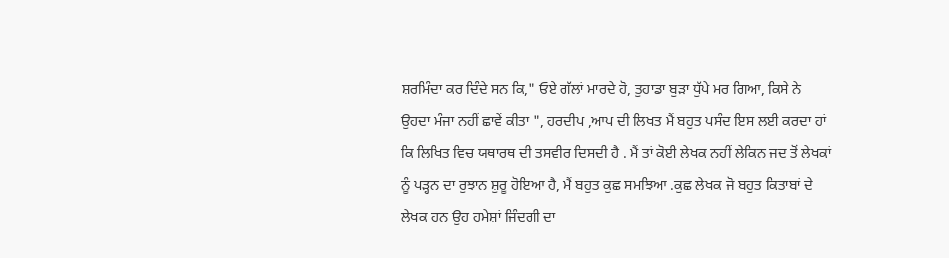ਸ਼ਰਮਿੰਦਾ ਕਰ ਦਿੰਦੇ ਸਨ ਕਿ," ਓਏ ਗੱਲਾਂ ਮਾਰਦੇ ਹੋ, ਤੁਹਾਡਾ ਬੁੜਾ ਧੁੱਪੇ ਮਰ ਗਿਆ, ਕਿਸੇ ਨੇ ਉਹਦਾ ਮੰਜਾ ਨਹੀਂ ਛਾਵੇਂ ਕੀਤਾ ", ਹਰਦੀਪ ,ਆਪ ਦੀ ਲਿਖਤ ਮੈਂ ਬਹੁਤ ਪਸੰਦ ਇਸ ਲਈ ਕਰਦਾ ਹਾਂ ਕਿ ਲਿਖਿਤ ਵਿਚ ਯਥਾਰਥ ਦੀ ਤਸਵੀਰ ਦਿਸਦੀ ਹੈ . ਮੈਂ ਤਾਂ ਕੋਈ ਲੇਖਕ ਨਹੀਂ ਲੇਕਿਨ ਜਦ ਤੋਂ ਲੇਖਕਾਂ ਨੂੰ ਪੜ੍ਹਨ ਦਾ ਰੁਝਾਨ ਸ਼ੁਰੂ ਹੋਇਆ ਹੈ, ਮੈਂ ਬਹੁਤ ਕੁਛ ਸਮਝਿਆ .ਕੁਛ ਲੇਖਕ ਜੋ ਬਹੁਤ ਕਿਤਾਬਾਂ ਦੇ ਲੇਖਕ ਹਨ ਉਹ ਹਮੇਸ਼ਾਂ ਜਿੰਦਗੀ ਦਾ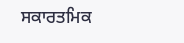ਸਕਾਰਤਮਿਕ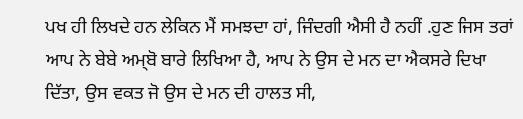ਪਖ ਹੀ ਲਿਖਦੇ ਹਨ ਲੇਕਿਨ ਮੈਂ ਸਮਝਦਾ ਹਾਂ, ਜਿੰਦਗੀ ਐਸੀ ਹੈ ਨਹੀਂ .ਹੁਣ ਜਿਸ ਤਰਾਂ ਆਪ ਨੇ ਬੇਬੇ ਅਮ੍ਬੋ ਬਾਰੇ ਲਿਖਿਆ ਹੈ, ਆਪ ਨੇ ਉਸ ਦੇ ਮਨ ਦਾ ਐਕਸਰੇ ਦਿਖਾ ਦਿੱਤਾ, ਉਸ ਵਕਤ ਜੋ ਉਸ ਦੇ ਮਨ ਦੀ ਹਾਲਤ ਸੀ,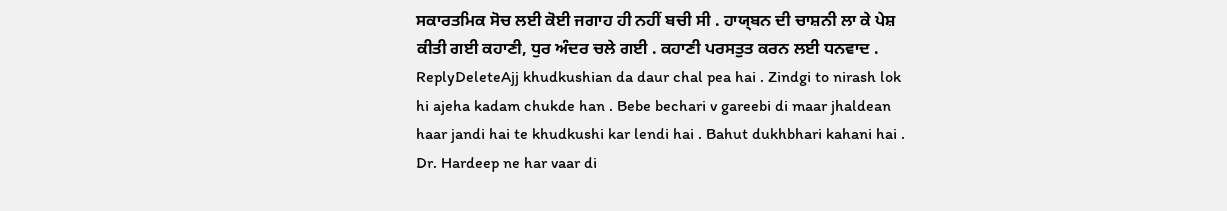ਸਕਾਰਤਮਿਕ ਸੋਚ ਲਈ ਕੋਈ ਜਗਾਹ ਹੀ ਨਹੀਂ ਬਚੀ ਸੀ . ਹਾਯ੍ਬਨ ਦੀ ਚਾਸ਼ਨੀ ਲਾ ਕੇ ਪੇਸ਼ ਕੀਤੀ ਗਈ ਕਹਾਣੀ, ਧੁਰ ਅੰਦਰ ਚਲੇ ਗਈ . ਕਹਾਣੀ ਪਰਸਤੁਤ ਕਰਨ ਲਈ ਧਨਵਾਦ .
ReplyDeleteAjj khudkushian da daur chal pea hai . Zindgi to nirash lok hi ajeha kadam chukde han . Bebe bechari v gareebi di maar jhaldean haar jandi hai te khudkushi kar lendi hai . Bahut dukhbhari kahani hai . Dr. Hardeep ne har vaar di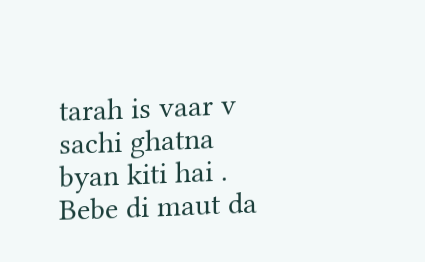tarah is vaar v sachi ghatna byan kiti hai . Bebe di maut da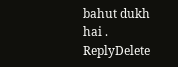bahut dukh hai .
ReplyDelete